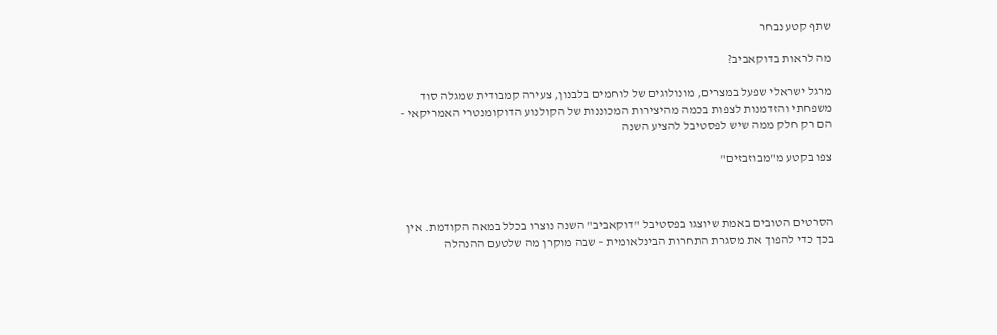שתף קטע נבחר

מה לראות בדוקאביב?

מרגל ישראלי שפעל במצרים, מונולוגים של לוחמים בלבנון, צעירה קמבודית שמגלה סוד משפחתי והזדמנות לצפות בכמה מהיצירות המכוננות של הקולנוע הדוקומנטרי האמריקאי - הם רק חלק ממה שיש לפסטיבל להציע השנה

צפו בקטע מ"מבוזבזים"



הסרטים הטובים באמת שיוצגו בפסטיבל "דוקאביב" השנה נוצרו בכלל במאה הקודמת. אין בכך כדי להפוך את מסגרת התחרות הבינלאומית – שבה מוקרן מה שלטעם ההנהלה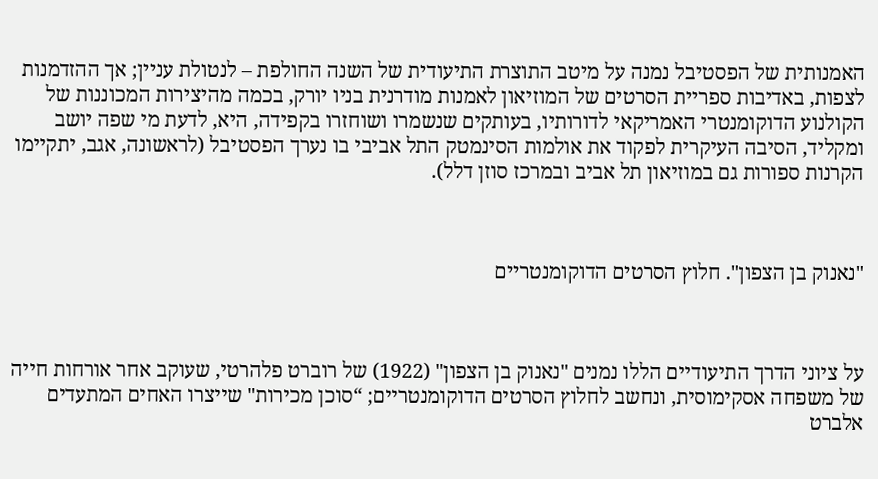האמנותית של הפסטיבל נמנה על מיטב התוצרת התיעודית של השנה החולפת – לנטולת עניין; אך ההזדמנות לצפות, באדיבות ספריית הסרטים של המוזיאון לאמנות מודרנית בניו יורק, בכמה מהיצירות המכוננות של הקולנוע הדוקומנטרי האמריקאי לדורותיו, בעותקים שנשמרו ושוחזרו בקפידה, היא, לדעת מי שפה יושב ומקליד, הסיבה העיקרית לפקוד את אולמות הסינמטק התל אביבי בו נערך הפסטיבל (לראשונה, אגב, יתקיימו הקרנות ספורות גם במוזיאון תל אביב ובמרכז סוזן דלל).



"נאנוק בן הצפון". חלוץ הסרטים הדוקומנטריים



על ציוני הדרך התיעודיים הללו נמנים "נאנוק בן הצפון" (1922) של רוברט פלהרטי, שעוקב אחר אורחות חייה של משפחה אסקימוסית, ונחשב לחלוץ הסרטים הדוקומנטריים; “סוכן מכירות" שייצרו האחים המתעדים אלברט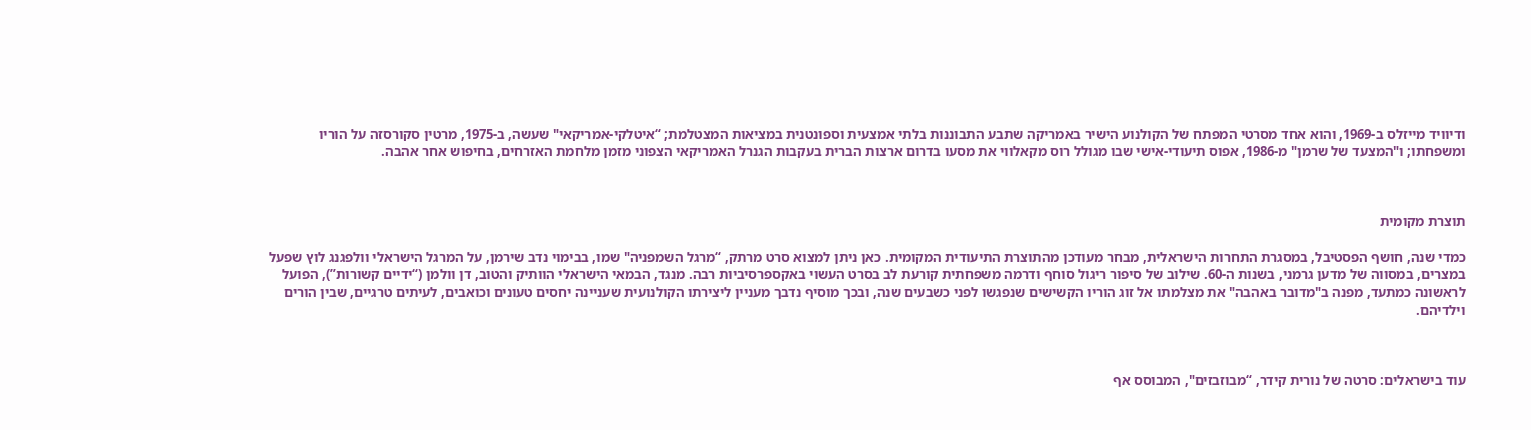ודיוויד מייזלס ב-1969, והוא אחד מסרטי המפתח של הקולנוע הישיר באמריקה שתבע התבוננות בלתי אמצעית וספונטנית במציאות המצטלמת; “איטלקי-אמריקאי" שעשה, ב-1975, מרטין סקורסזה על הוריו ומשפחתו; ו"המצעד של שרמן" מ-1986, אפוס תיעודי-אישי שבו מגולל רוס מקאלווי את מסעו בדרום ארצות הברית בעקבות הגנרל האמריקאי הצפוני מזמן מלחמת האזרחים, בחיפוש אחר אהבה.



תוצרת מקומית

כמדי שנה, חושף הפסטיבל, במסגרת התחרות הישראלית, מבחר מעודכן מהתוצרת התיעודית המקומית. כאן ניתן למצוא סרט מרתק, “מרגל השמפניה" שמו, בבימוי נדב שירמן, על המרגל הישראלי וולפגנג לוץ שפעל במצרים, במסווה של מדען גרמני, בשנות ה-60. שילוב של סיפור ריגול סוחף ודרמה משפחתית קורעת לב בסרט העשוי באקספרסיביות רבה. מנגד, הבמאי הישראלי הוותיק והטוב, דן וולמן (“ידיים קשורות”), הפועל לראשונה כמתעד, מפנה ב"מדובר באהבה" את מצלמתו אל זוג הוריו הקשישים שנפגשו לפני כשבעים שנה, ובכך מוסיף נדבך מעניין ליצירתו הקולנועית שעניינה יחסים טעונים וכואבים, לעיתים טרגיים, שבין הורים וילדיהם.



עוד בישראלים: סרטה של נורית קידר, “מבוזבזים", המבוסס אף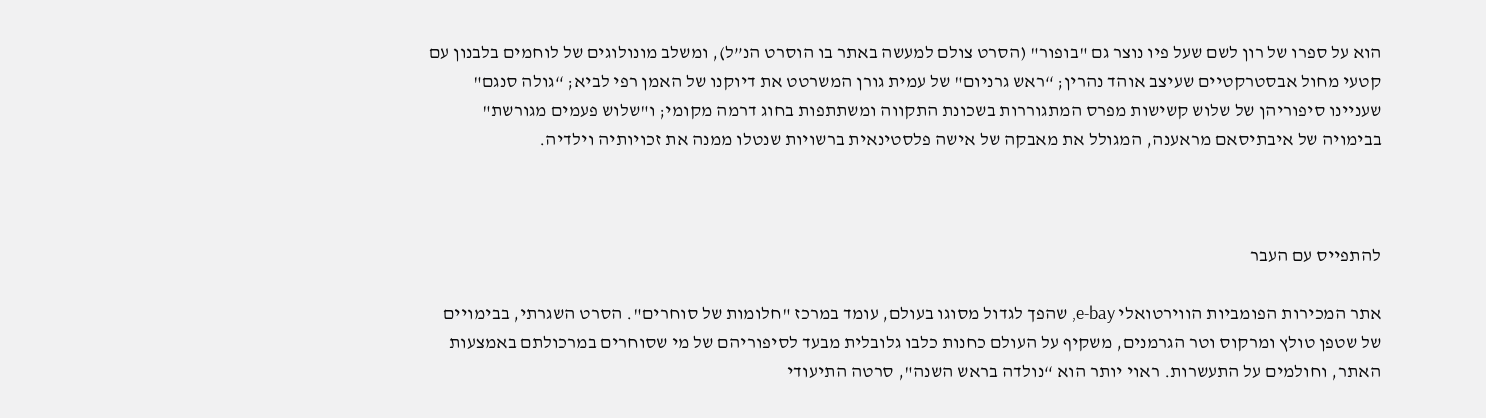הוא על ספרו של רון לשם שעל פיו נוצר גם "בופור" (הסרט צולם למעשה באתר בו הוסרט הנ”ל), ומשלב מונולוגים של לוחמים בלבנון עם קטעי מחול אבסטרקטיים שעיצב אוהד נהרין; “ראש גרניום" של עמית גורן המשרטט את דיוקנו של האמן רפי לביא; “גולה סנגם" שעניינו סיפוריהן של שלוש קשישות מפרס המתגוררות בשכונת התקווה ומשתתפות בחוג דרמה מקומי; ו"שלוש פעמים מגורשת" בבימויה של איבתיסאם מראענה, המגולל את מאבקה של אישה פלסטינאית ברשויות שנטלו ממנה את זכויותיה וילדיה.



להתפייס עם העבר

אתר המכירות הפומביות הווירטואלי e-bay, שהפך לגדול מסוגו בעולם, עומד במרכז "חלומות של סוחרים". הסרט השגרתי, בבימויים של שטפן טולץ ומרקוס וטר הגרמנים, משקיף על העולם כחנות כלבו גלובלית מבעד לסיפוריהם של מי שסוחרים במרכולתם באמצעות האתר, וחולמים על התעשרות. ראוי יותר הוא “נולדה בראש השנה", סרטה התיעודי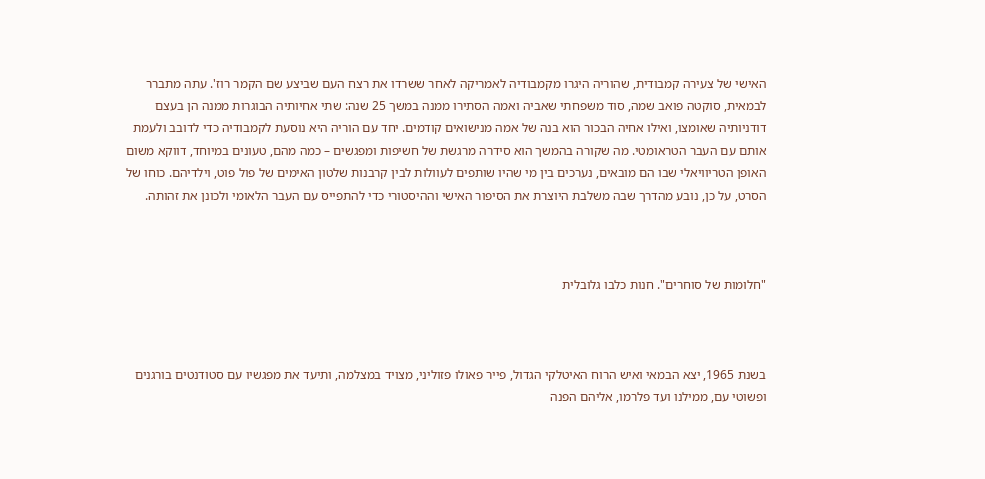האישי של צעירה קמבודית, שהוריה היגרו מקמבודיה לאמריקה לאחר ששרדו את רצח העם שביצע שם הקמר רוז'. עתה מתברר לבמאית, סוקטה פואב שמה, סוד משפחתי שאביה ואמה הסתירו ממנה במשך 25 שנה: שתי אחיותיה הבוגרות ממנה הן בעצם דודניותיה שאומצו, ואילו אחיה הבכור הוא בנה של אמה מנישואים קודמים. יחד עם הוריה היא נוסעת לקמבודיה כדי לדובב ולעמת אותם עם העבר הטראומטי. מה שקורה בהמשך הוא סידרה מרגשת של חשיפות ומפגשים – כמה מהם, טעונים במיוחד, דווקא משום האופן הטריוויאלי שבו הם מובאים, נערכים בין מי שהיו שותפים לעוולות לבין קרבנות שלטון האימים של פול פוט, וילדיהם. כוחו של הסרט, על כן, נובע מהדרך שבה משלבת היוצרת את הסיפור האישי וההיסטורי כדי להתפייס עם העבר הלאומי ולכונן את זהותה.



"חלומות של סוחרים". חנות כלבו גלובלית



בשנת 1965, יצא הבמאי ואיש הרוח האיטלקי הגדול, פייר פאולו פזוליני, מצויד במצלמה, ותיעד את מפגשיו עם סטודנטים בורגנים ופשוטי עם, ממילנו ועד פלרמו, אליהם הפנה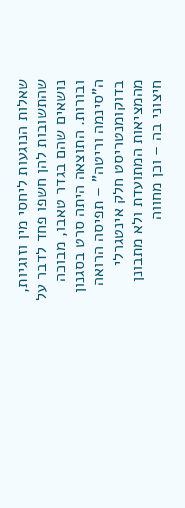שאלות הנוגעות ליחסי מין וזוגיות, שהתשובות להן חשפו פחד לדבר על נושאים שהם בגדר טאבו, מבוכה ובורות. התוצאה היתה סרט בסגנון ה"סינמה וריטה" – תפיסה הרואה בדוקומנטריסט חלק אינטגרלי מהמציאות המתועדת ולא מתבונן חיצוני בה – וכן מחווה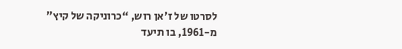לסרטו של ז'אן רוש, “כרוניקה של קיץ" מ-1961, בו תיעד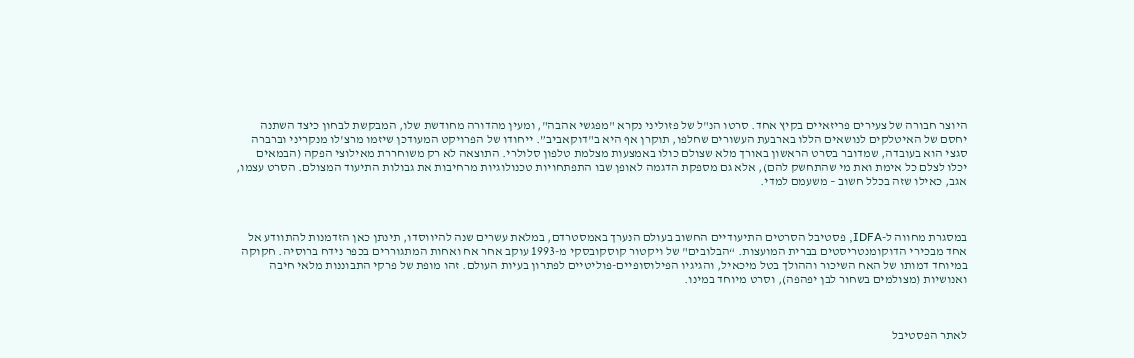היוצר חבורה של צעירים פריזאיים בקיץ אחד. סרטו הנ"ל של פזוליני נקרא "מפגשי אהבה", ומעין מהדורה מחודשת שלו, המבקשת לבחון כיצד השתנה יחסם של האיטלקים לנושאים הללו בארבעת העשורים שחלפו, תוקרן אף היא ב"דוקאביב”. ייחודו של הפרויקט המעודכן שיזמו מרצ'לו מנקריני וברברה סגצי הוא בעובדה, שמדובר בסרט הראשון באורך מלא שצולם כולו באמצעות מצלמת טלפון סלולרי. התוצאה לא רק משוחררת מאילוצי הפקה (הבמאים יכלו לצלם כל אימת ואת מי שהתחשק להם), אלא גם מספקת הדגמה לאופן שבו התפתחויות טכנולוגיות מרחיבות את גבולות התיעוד המצולם. הסרט עצמו, אגב, כאילו שזה בכלל חשוב – משעמם למדי.



במסגרת מחווה ל-IDFA, פסטיבל הסרטים התיעודיים החשוב בעולם הנערך באמסטרדם, במלאת עשרים שנה להיווסדו, תינתן כאן הזדמנות להתוודע אל אחד מבכירי הדוקומנטריסטים בברית המועצות. “הבלובים" של ויקטור קוסקובסקי מ-1993 עוקב אחר אח ואחות המתגוררים בכפר נידח ברוסיה. חקוקה במיוחד דמותו של האח השיכור וההולך בטל מיכאיל, והגיגיו הפילוסופיים-פוליטיים לפתרון בעיות העולם. זהו מופת של פרקי התבוננות מלאי חיבה ואנושיות (מצולמים בשחור לבן יפהפה), וסרט מיוחד במינו.



לאתר הפסטיבל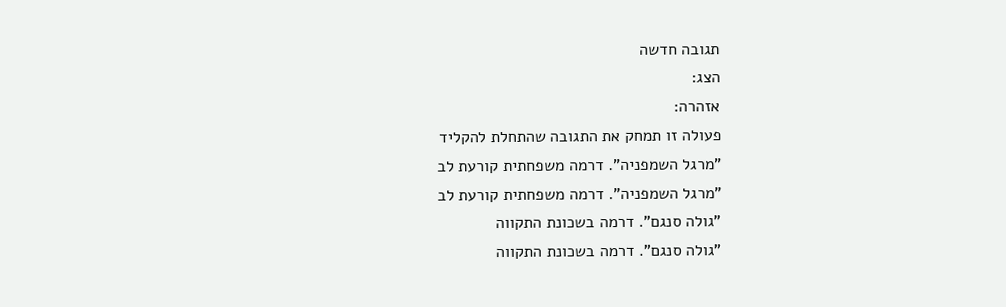תגובה חדשה
הצג:
אזהרה:
פעולה זו תמחק את התגובה שהתחלת להקליד
"מרגל השמפניה". דרמה משפחתית קורעת לב
"מרגל השמפניה". דרמה משפחתית קורעת לב
"גולה סנגם". דרמה בשכונת התקווה
"גולה סנגם". דרמה בשכונת התקווה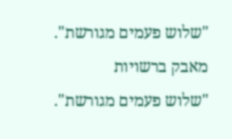"שלוש פעמים מגורשת". מאבק ברשויות
"שלוש פעמים מגורשת".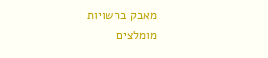מאבק ברשויות
מומלצים